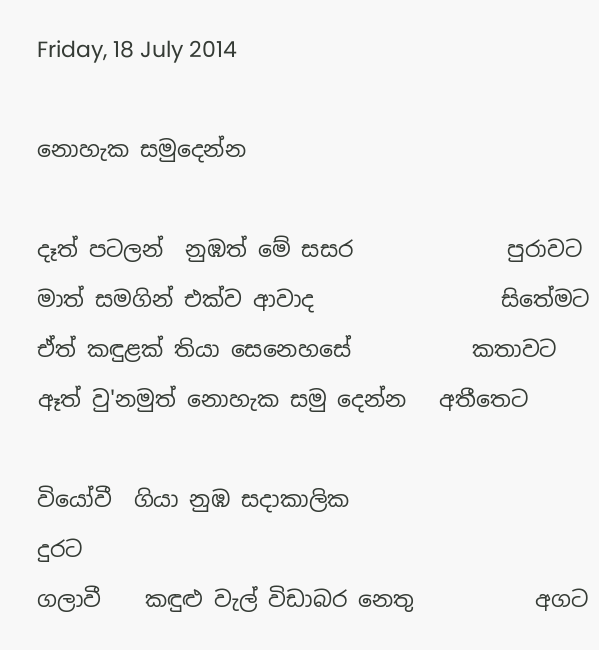Friday, 18 July 2014

නොහැක සමුදෙන්න

දෑත් පටලන්  නුඹත් මේ සසර              පුරාවට
මාත් සමගින් එක්ව ආවාද                 සිතේමට
ඒත් කඳුළක් තියා සෙනෙහසේ           කතාවට
ඈත් වු'නමුත් නොහැක සමු දෙන්න   අතීතෙට

වියෝවී  ගියා නුඹ සදාකාලික                   දුරට
ගලාවී    කඳුළු වැල් විඩාබර නෙතු           අගට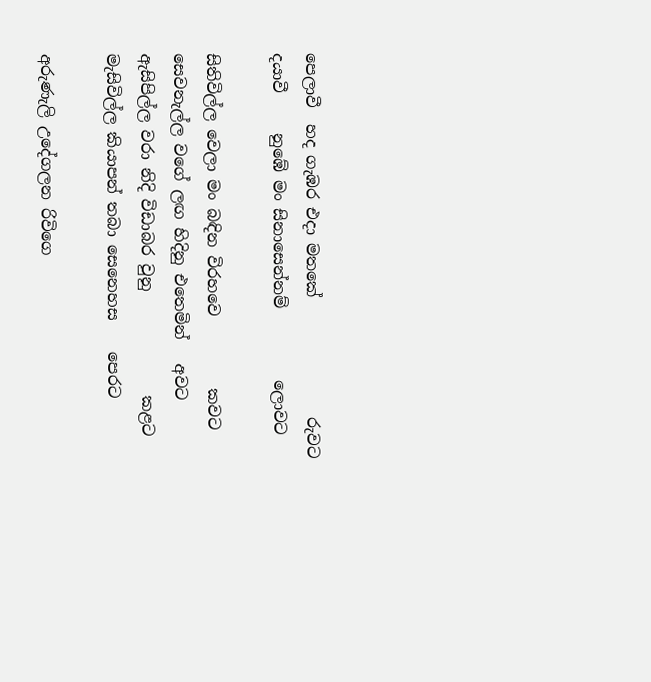පෙලාවී  හද ගැඹර එදා මතකේ               රුවට
දයාවී     නුඹේ මං සිනාසෙන්නම්         ලොවට

සිතිවිල්ල වෙලා මං බඳින විරහවෙ         කවට
සෙවනැල්ල වගේ ලඟ හිදිනු එතෙමින්   අවට
ඇසිපිල්ල වරා නිදි විඩාබර වුනු             කළට
මැසිවිල්ල කියාපන් තබා සෙනෙහස    පෙරට

අරුණැලි උදේගලන රිවිගෙ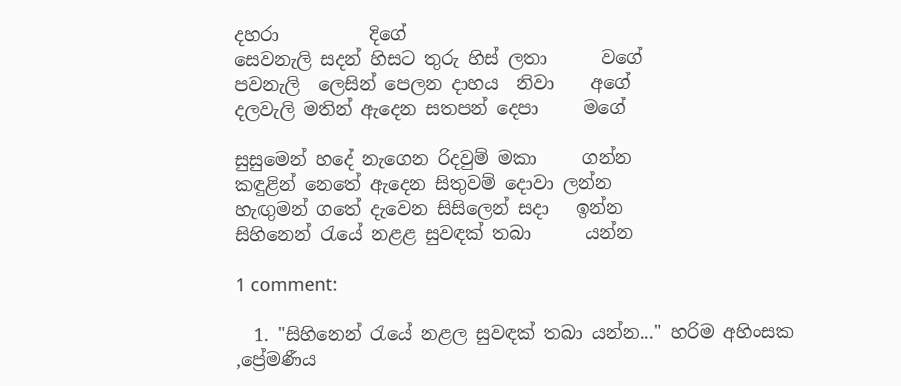දහරා          දිගේ
සෙවනැලි සදන් හිසට තුරු හිස් ලතා      වගේ
පවනැලි  ලෙසින් පෙලන දාහය  නිවා    අගේ
දලවැලි මතින් ඇදෙන සතපන් දෙපා     මගේ

සුසුමෙන් හදේ නැගෙන රිදවුම් මකා     ගන්න
කඳුළින් නෙතේ ඇදෙන සිතුවම් දොවා ලන්න
හැඟුමන් ගතේ දැවෙන සිසිලෙන් සදා   ඉන්න
සිහිනෙන් රැයේ නළළ සුවඳක් තබා      යන්න

1 comment:

  1. "සිහිනෙන් රැයේ නළල සුවඳක් තබා යන්න..." හරිම අහිංසක ,ප්‍රේමණීය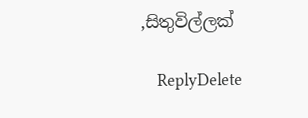,සිතුවිල්ලක්

    ReplyDelete